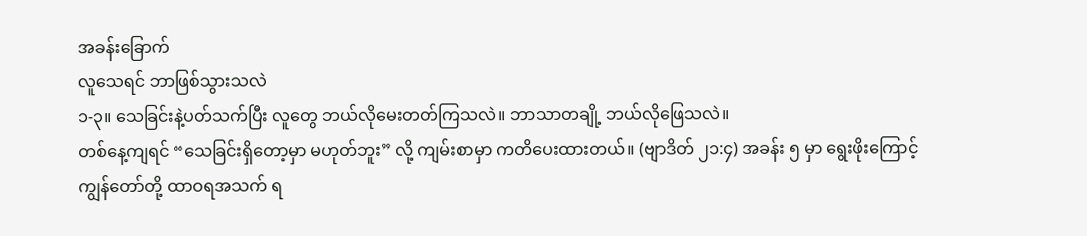အခန်းခြောက်
လူသေရင် ဘာဖြစ်သွားသလဲ
၁-၃။ သေခြင်းနဲ့ပတ်သက်ပြီး လူတွေ ဘယ်လိုမေးတတ်ကြသလဲ။ ဘာသာတချို့ ဘယ်လိုဖြေသလဲ။
တစ်နေ့ကျရင် “သေခြင်းရှိတော့မှာ မဟုတ်ဘူး” လို့ ကျမ်းစာမှာ ကတိပေးထားတယ်။ (ဗျာဒိတ် ၂၁:၄) အခန်း ၅ မှာ ရွေးဖိုးကြောင့် ကျွန်တော်တို့ ထာဝရအသက် ရ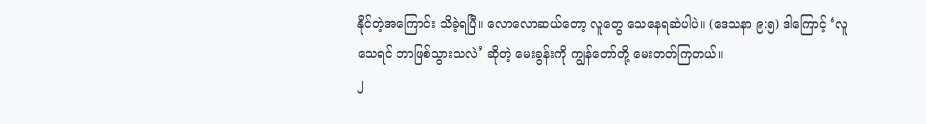နိုင်တဲ့အကြောင်း သိခဲ့ရပြီ။ လောလောဆယ်တော့ လူတွေ သေနေရဆဲပါပဲ။ (ဒေသနာ ၉:၅) ဒါကြောင့် ‘လူသေရင် ဘာဖြစ်သွားသလဲ’ ဆိုတဲ့ မေးခွန်းကို ကျွန်တော်တို့ မေးတတ်ကြတယ်။
၂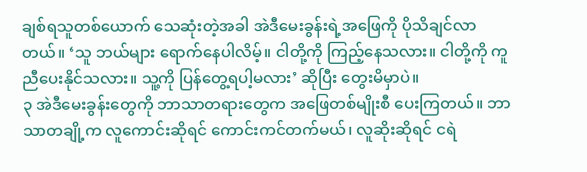ချစ်ရသူတစ်ယောက် သေဆုံးတဲ့အခါ အဲဒီမေးခွန်းရဲ့အဖြေကို ပိုသိချင်လာတယ်။ ‘သူ ဘယ်များ ရောက်နေပါလိမ့်။ ငါတို့ကို ကြည့်နေသလား။ ငါတို့ကို ကူညီပေးနိုင်သလား။ သူ့ကို ပြန်တွေ့ရပါ့မလား’ ဆိုပြီး တွေးမိမှာပဲ။
၃ အဲဒီမေးခွန်းတွေကို ဘာသာတရားတွေက အဖြေတစ်မျိုးစီ ပေးကြတယ်။ ဘာသာတချို့က လူကောင်းဆိုရင် ကောင်းကင်တက်မယ်၊ လူဆိုးဆိုရင် ငရဲ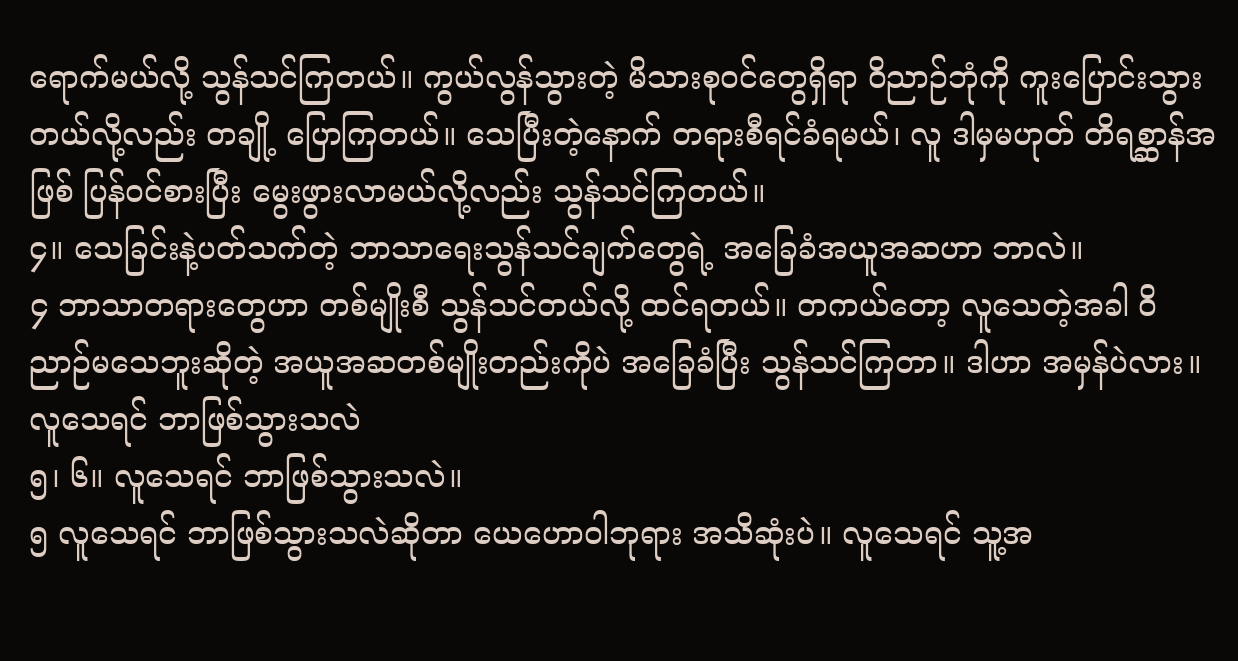ရောက်မယ်လို့ သွန်သင်ကြတယ်။ ကွယ်လွန်သွားတဲ့ မိသားစုဝင်တွေရှိရာ ဝိညာဉ်ဘုံကို ကူးပြောင်းသွားတယ်လို့လည်း တချို့ ပြောကြတယ်။ သေပြီးတဲ့နောက် တရားစီရင်ခံရမယ်၊ လူ ဒါမှမဟုတ် တိရစ္ဆာန်အဖြစ် ပြန်ဝင်စားပြီး မွေးဖွားလာမယ်လို့လည်း သွန်သင်ကြတယ်။
၄။ သေခြင်းနဲ့ပတ်သက်တဲ့ ဘာသာရေးသွန်သင်ချက်တွေရဲ့ အခြေခံအယူအဆဟာ ဘာလဲ။
၄ ဘာသာတရားတွေဟာ တစ်မျိုးစီ သွန်သင်တယ်လို့ ထင်ရတယ်။ တကယ်တော့ လူသေတဲ့အခါ ဝိညာဉ်မသေဘူးဆိုတဲ့ အယူအဆတစ်မျိုးတည်းကိုပဲ အခြေခံပြီး သွန်သင်ကြတာ။ ဒါဟာ အမှန်ပဲလား။
လူသေရင် ဘာဖြစ်သွားသလဲ
၅၊ ၆။ လူသေရင် ဘာဖြစ်သွားသလဲ။
၅ လူသေရင် ဘာဖြစ်သွားသလဲဆိုတာ ယေဟောဝါဘုရား အသိဆုံးပဲ။ လူသေရင် သူ့အ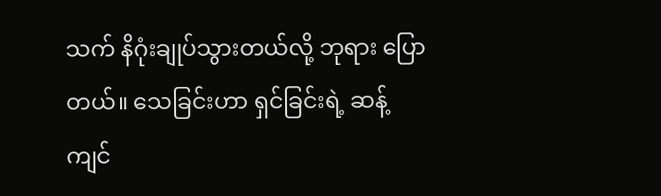သက် နိဂုံးချုပ်သွားတယ်လို့ ဘုရား ပြောတယ်။ သေခြင်းဟာ ရှင်ခြင်းရဲ့ ဆန့်ကျင်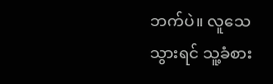ဘက်ပဲ။ လူသေသွားရင် သူ့ခံစား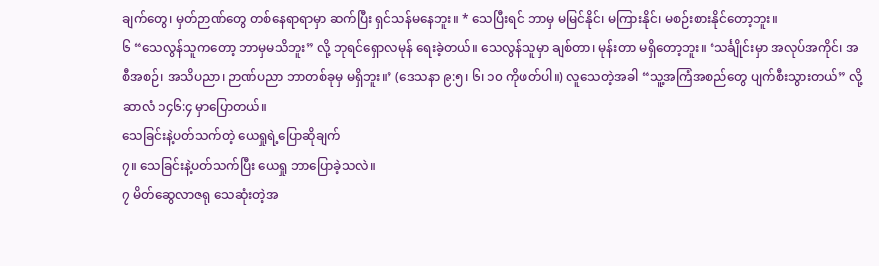ချက်တွေ၊ မှတ်ဉာဏ်တွေ တစ်နေရာရာမှာ ဆက်ပြီး ရှင်သန်မနေဘူး။ * သေပြီးရင် ဘာမှ မမြင်နိုင်၊ မကြားနိုင်၊ မစဉ်းစားနိုင်တော့ဘူး။
၆ “သေလွန်သူကတော့ ဘာမှမသိဘူး” လို့ ဘုရင်ရှောလမုန် ရေးခဲ့တယ်။ သေလွန်သူမှာ ချစ်တာ၊ မုန်းတာ မရှိတော့ဘူး။ ‘သင်္ချိုင်းမှာ အလုပ်အကိုင်၊ အစီအစဉ်၊ အသိပညာ၊ ဉာဏ်ပညာ ဘာတစ်ခုမှ မရှိဘူး။’ (ဒေသနာ ၉:၅၊ ၆၊ ၁၀ ကိုဖတ်ပါ။) လူသေတဲ့အခါ “သူ့အကြံအစည်တွေ ပျက်စီးသွားတယ်” လို့ ဆာလံ ၁၄၆:၄ မှာပြောတယ်။
သေခြင်းနဲ့ပတ်သက်တဲ့ ယေရှုရဲ့ပြောဆိုချက်
၇။ သေခြင်းနဲ့ပတ်သက်ပြီး ယေရှု ဘာပြောခဲ့သလဲ။
၇ မိတ်ဆွေလာဇရု သေဆုံးတဲ့အ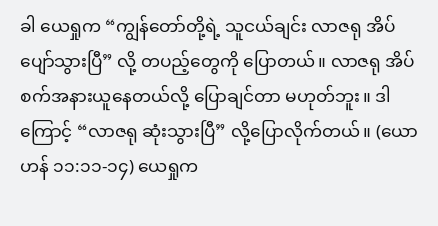ခါ ယေရှုက “ကျွန်တော်တို့ရဲ့ သူငယ်ချင်း လာဇရု အိပ်ပျော်သွားပြီ” လို့ တပည့်တွေကို ပြောတယ်။ လာဇရု အိပ်စက်အနားယူနေတယ်လို့ ပြောချင်တာ မဟုတ်ဘူး။ ဒါကြောင့် “လာဇရု ဆုံးသွားပြီ” လို့ပြောလိုက်တယ်။ (ယောဟန် ၁၁:၁၁-၁၄) ယေရှုက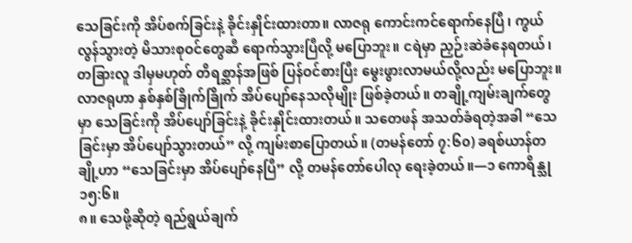သေခြင်းကို အိပ်စက်ခြင်းနဲ့ ခိုင်းနှိုင်းထားတာ။ လာဇရု ကောင်းကင်ရောက်နေပြီ၊ ကွယ်လွန်သွားတဲ့ မိသားစုဝင်တွေဆီ ရောက်သွားပြီလို့ မပြောဘူး။ ငရဲမှာ ညှဉ်းဆဲခံနေရတယ်၊ တခြားလူ ဒါမှမဟုတ် တိရစ္ဆာန်အဖြစ် ပြန်ဝင်စားပြီး မွေးဖွားလာမယ်လို့လည်း မပြောဘူး။ လာဇရုဟာ နှစ်နှစ်ခြိုက်ခြိုက် အိပ်ပျော်နေသလိုမျိုး ဖြစ်ခဲ့တယ်။ တချို့ကျမ်းချက်တွေမှာ သေခြင်းကို အိပ်ပျော်ခြင်းနဲ့ ခိုင်းနှိုင်းထားတယ်။ သတေဖန် အသတ်ခံရတဲ့အခါ “သေခြင်းမှာ အိပ်ပျော်သွားတယ်” လို့ ကျမ်းစာပြောတယ်။ (တမန်တော် ၇:၆၀) ခရစ်ယာန်တချို့ဟာ “သေခြင်းမှာ အိပ်ပျော်နေပြီ” လို့ တမန်တော်ပေါလု ရေးခဲ့တယ်။—၁ ကောရိန္သု ၁၅:၆။
၈။ သေဖို့ဆိုတဲ့ ရည်ရွယ်ချက်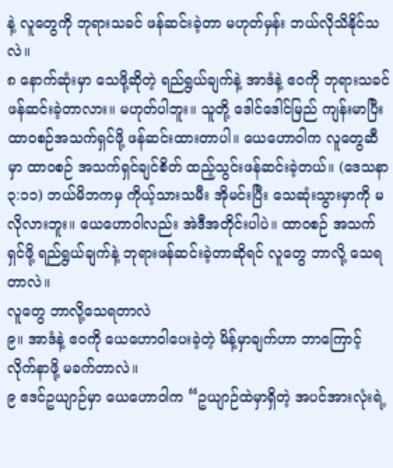နဲ့ လူတွေကို ဘုရားသခင် ဖန်ဆင်းခဲ့တာ မဟုတ်မှန်း ဘယ်လိုသိနိုင်သလဲ။
၈ နောက်ဆုံးမှာ သေဖို့ဆိုတဲ့ ရည်ရွယ်ချက်နဲ့ အာဒံနဲ့ ဧဝကို ဘုရားသခင် ဖန်ဆင်းခဲ့တာလား။ မဟုတ်ပါဘူး။ သူတို့ ဒေါင်ဒေါင်မြည် ကျန်းမာပြီး ထာဝစဉ်အသက်ရှင်ဖို့ ဖန်ဆင်းထားတာပါ။ ယေဟောဝါက လူတွေဆီမှာ ထာဝစဉ် အသက်ရှင်ချင်စိတ် ထည့်သွင်းဖန်ဆင်းခဲ့တယ်။ (ဒေသနာ ၃:၁၁) ဘယ်မိဘကမှ ကိုယ့်သားသမီး အိုမင်းပြီး သေဆုံးသွားမှာကို မလိုလားဘူး။ ယေဟောဝါလည်း အဲဒီအတိုင်းပါပဲ။ ထာဝစဉ် အသက်ရှင်ဖို့ ရည်ရွယ်ချက်နဲ့ ဘုရားဖန်ဆင်းခဲ့တာဆိုရင် လူတွေ ဘာလို့ သေရတာလဲ။
လူတွေ ဘာလို့သေရတာလဲ
၉။ အာဒံနဲ့ ဧဝကို ယေဟောဝါပေးခဲ့တဲ့ မိန့်မှာချက်ဟာ ဘာကြောင့် လိုက်နာဖို့ မခက်တာလဲ။
၉ ဧဒင်ဥယျာဉ်မှာ ယေဟောဝါက “ဥယျာဉ်ထဲမှာရှိတဲ့ အပင်အားလုံးရဲ့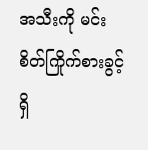အသီးကို မင်း စိတ်ကြိုက်စားခွင့်ရှိ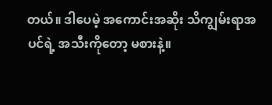တယ်။ ဒါပေမဲ့ အကောင်းအဆိုး သိကျွမ်းရာအပင်ရဲ့ အသီးကိုတော့ မစားနဲ့။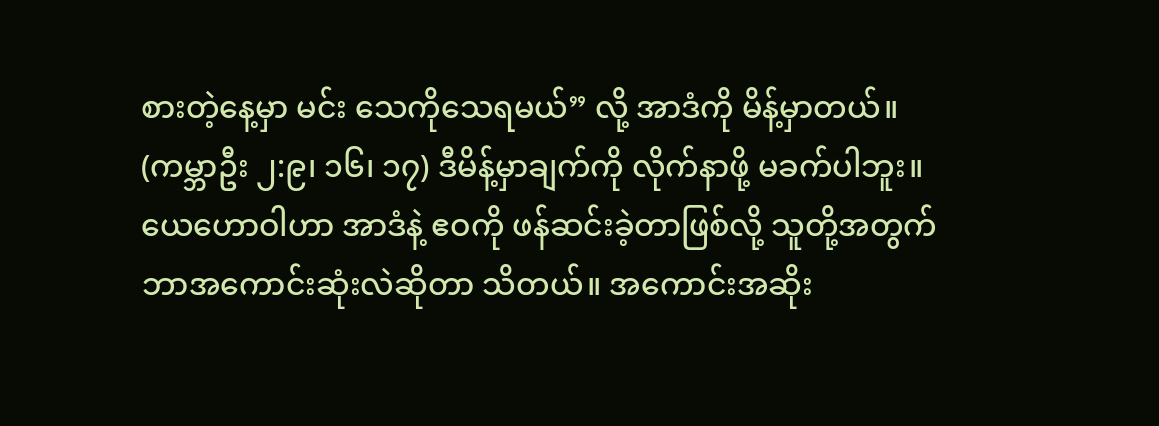စားတဲ့နေ့မှာ မင်း သေကိုသေရမယ်” လို့ အာဒံကို မိန့်မှာတယ်။ (ကမ္ဘာဦး ၂:၉၊ ၁၆၊ ၁၇) ဒီမိန့်မှာချက်ကို လိုက်နာဖို့ မခက်ပါဘူး။ ယေဟောဝါဟာ အာဒံနဲ့ ဧဝကို ဖန်ဆင်းခဲ့တာဖြစ်လို့ သူတို့အတွက် ဘာအကောင်းဆုံးလဲဆိုတာ သိတယ်။ အကောင်းအဆိုး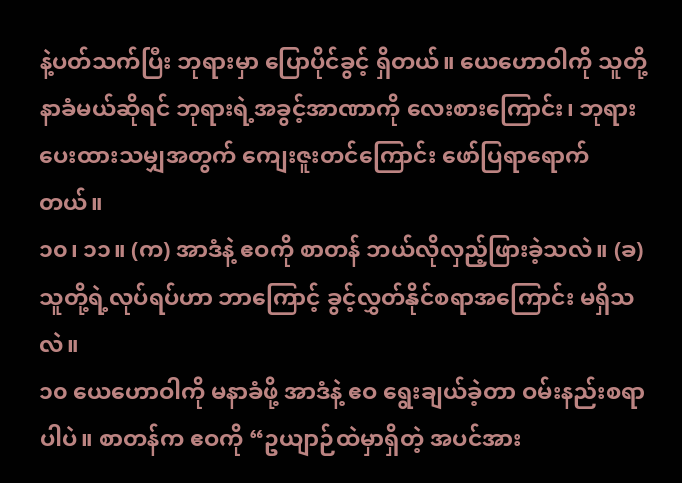နဲ့ပတ်သက်ပြီး ဘုရားမှာ ပြောပိုင်ခွင့် ရှိတယ်။ ယေဟောဝါကို သူတို့ နာခံမယ်ဆိုရင် ဘုရားရဲ့အခွင့်အာဏာကို လေးစားကြောင်း၊ ဘုရားပေးထားသမျှအတွက် ကျေးဇူးတင်ကြောင်း ဖော်ပြရာရောက်တယ်။
၁၀၊ ၁၁။ (က) အာဒံနဲ့ ဧဝကို စာတန် ဘယ်လိုလှည့်ဖြားခဲ့သလဲ။ (ခ) သူတို့ရဲ့လုပ်ရပ်ဟာ ဘာကြောင့် ခွင့်လွှတ်နိုင်စရာအကြောင်း မရှိသလဲ။
၁၀ ယေဟောဝါကို မနာခံဖို့ အာဒံနဲ့ ဧဝ ရွေးချယ်ခဲ့တာ ဝမ်းနည်းစရာပါပဲ။ စာတန်က ဧဝကို “ဥယျာဉ်ထဲမှာရှိတဲ့ အပင်အား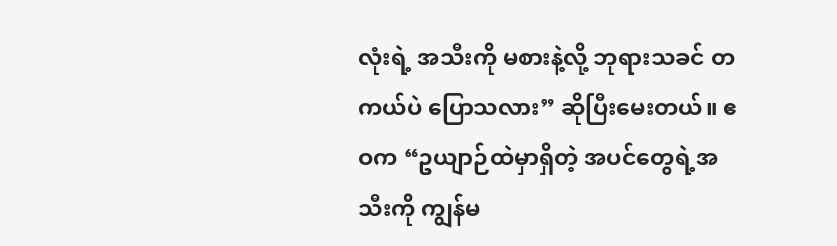လုံးရဲ့ အသီးကို မစားနဲ့လို့ ဘုရားသခင် တကယ်ပဲ ပြောသလား” ဆိုပြီးမေးတယ်။ ဧဝက “ဥယျာဉ်ထဲမှာရှိတဲ့ အပင်တွေရဲ့အသီးကို ကျွန်မ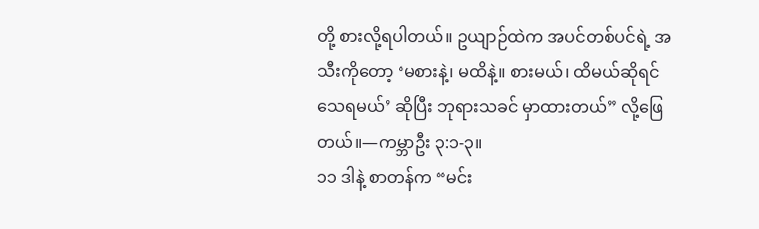တို့ စားလို့ရပါတယ်။ ဥယျာဉ်ထဲက အပင်တစ်ပင်ရဲ့ အသီးကိုတော့ ‘မစားနဲ့၊ မထိနဲ့။ စားမယ်၊ ထိမယ်ဆိုရင် သေရမယ်’ ဆိုပြီး ဘုရားသခင် မှာထားတယ်” လို့ဖြေတယ်။—ကမ္ဘာဦး ၃:၁-၃။
၁၁ ဒါနဲ့ စာတန်က “မင်း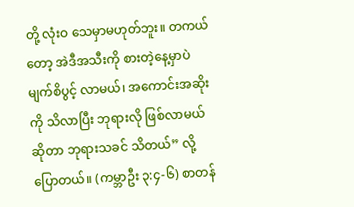တို့ လုံးဝ သေမှာမဟုတ်ဘူး။ တကယ်တော့ အဲဒီအသီးကို စားတဲ့နေ့မှာပဲ မျက်စိပွင့် လာမယ်၊ အကောင်းအဆိုးကို သိလာပြီး ဘုရားလို ဖြစ်လာမယ်ဆိုတာ ဘုရားသခင် သိတယ်” လို့ပြောတယ်။ (ကမ္ဘာဦး ၃:၄-၆) စာတန်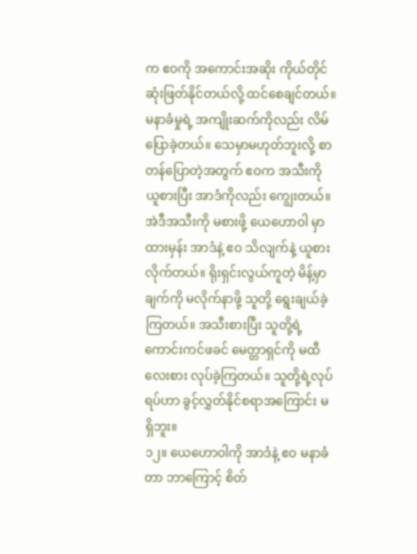က ဧဝကို အကောင်းအဆိုး ကိုယ်တိုင် ဆုံးဖြတ်နိုင်တယ်လို့ ထင်စေချင်တယ်။ မနာခံမှုရဲ့ အကျိုးဆက်ကိုလည်း လိမ်ပြောခဲ့တယ်။ သေမှာမဟုတ်ဘူးလို့ စာတန်ပြောတဲ့အတွက် ဧဝက အသီးကို ယူစားပြီး အာဒံကိုလည်း ကျွေးတယ်။ အဲဒီအသီးကို မစားဖို့ ယေဟောဝါ မှာထားမှန်း အာဒံနဲ့ ဧဝ သိလျက်နဲ့ ယူစားလိုက်တယ်။ ရိုးရှင်းလွယ်ကူတဲ့ မိန့်မှာချက်ကို မလိုက်နာဖို့ သူတို့ ရွေးချယ်ခဲ့ကြတယ်။ အသီးစားပြီး သူတို့ရဲ့ ကောင်းကင်ဖခင် မေတ္တာရှင်ကို မထီလေးစား လုပ်ခဲ့ကြတယ်။ သူတို့ရဲ့လုပ်ရပ်ဟာ ခွင့်လွှတ်နိုင်စရာအကြောင်း မရှိဘူး။
၁၂။ ယေဟောဝါကို အာဒံနဲ့ ဧဝ မနာခံတာ ဘာကြောင့် စိတ်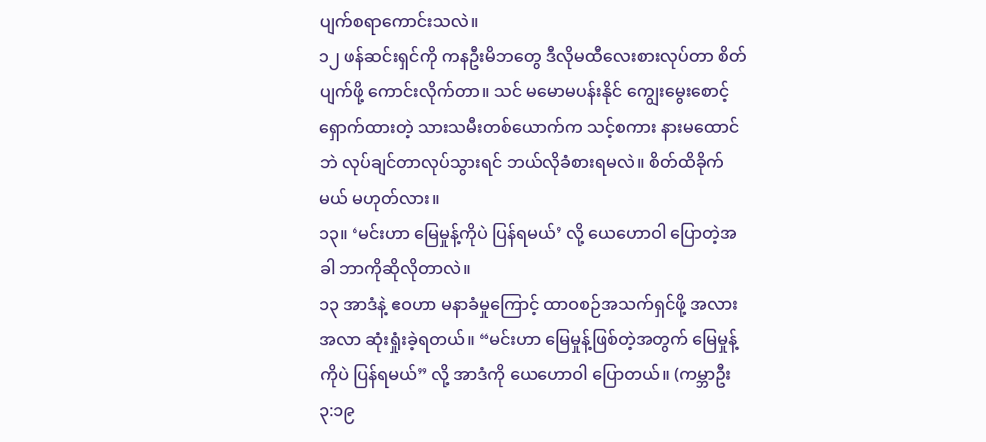ပျက်စရာကောင်းသလဲ။
၁၂ ဖန်ဆင်းရှင်ကို ကနဦးမိဘတွေ ဒီလိုမထီလေးစားလုပ်တာ စိတ်ပျက်ဖို့ ကောင်းလိုက်တာ။ သင် မမောမပန်းနိုင် ကျွေးမွေးစောင့်ရှောက်ထားတဲ့ သားသမီးတစ်ယောက်က သင့်စကား နားမထောင်ဘဲ လုပ်ချင်တာလုပ်သွားရင် ဘယ်လိုခံစားရမလဲ။ စိတ်ထိခိုက်မယ် မဟုတ်လား။
၁၃။ ‘မင်းဟာ မြေမှုန့်ကိုပဲ ပြန်ရမယ်’ လို့ ယေဟောဝါ ပြောတဲ့အခါ ဘာကိုဆိုလိုတာလဲ။
၁၃ အာဒံနဲ့ ဧဝဟာ မနာခံမှုကြောင့် ထာဝစဉ်အသက်ရှင်ဖို့ အလားအလာ ဆုံးရှုံးခဲ့ရတယ်။ “မင်းဟာ မြေမှုန့်ဖြစ်တဲ့အတွက် မြေမှုန့်ကိုပဲ ပြန်ရမယ်” လို့ အာဒံကို ယေဟောဝါ ပြောတယ်။ (ကမ္ဘာဦး ၃:၁၉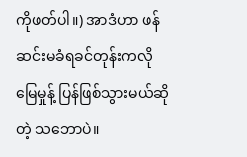ကိုဖတ်ပါ။) အာဒံဟာ ဖန်ဆင်းမခံရခင်တုန်းကလို မြေမှုန့် ပြန်ဖြစ်သွားမယ်ဆိုတဲ့ သဘောပဲ။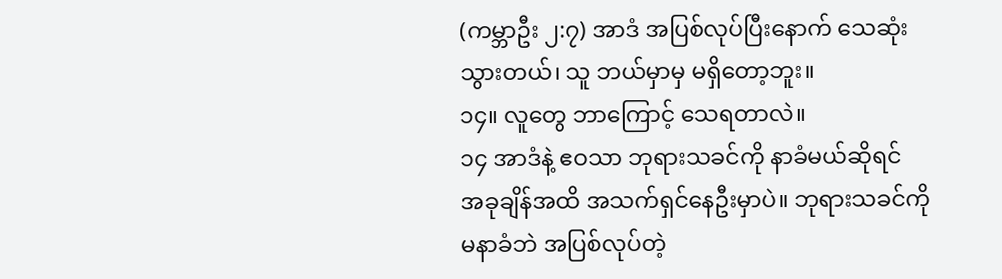(ကမ္ဘာဦး ၂:၇) အာဒံ အပြစ်လုပ်ပြီးနောက် သေဆုံးသွားတယ်၊ သူ ဘယ်မှာမှ မရှိတော့ဘူး။
၁၄။ လူတွေ ဘာကြောင့် သေရတာလဲ။
၁၄ အာဒံနဲ့ ဧဝသာ ဘုရားသခင်ကို နာခံမယ်ဆိုရင် အခုချိန်အထိ အသက်ရှင်နေဦးမှာပဲ။ ဘုရားသခင်ကို မနာခံဘဲ အပြစ်လုပ်တဲ့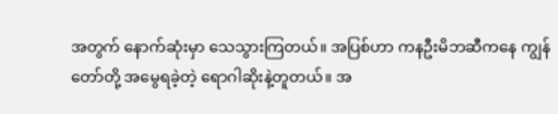အတွက် နောက်ဆုံးမှာ သေသွားကြတယ်။ အပြစ်ဟာ ကနဦးမိဘဆီကနေ ကျွန်တော်တို့ အမွေရခဲ့တဲ့ ရောဂါဆိုးနဲ့တူတယ်။ အ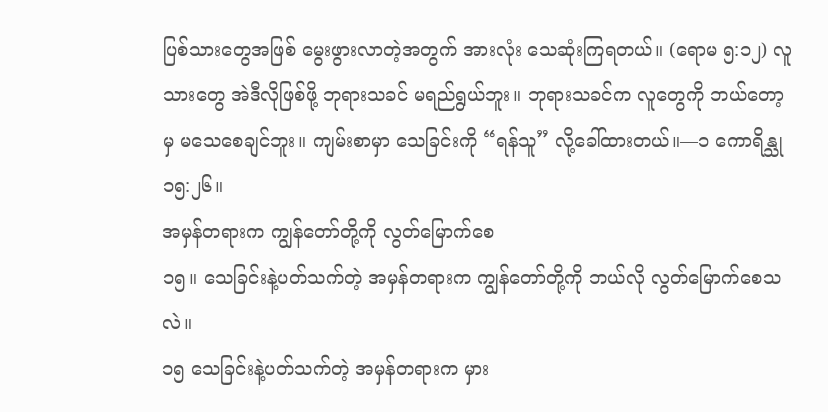ပြစ်သားတွေအဖြစ် မွေးဖွားလာတဲ့အတွက် အားလုံး သေဆုံးကြရတယ်။ (ရောမ ၅:၁၂) လူသားတွေ အဲဒီလိုဖြစ်ဖို့ ဘုရားသခင် မရည်ရွယ်ဘူး။ ဘုရားသခင်က လူတွေကို ဘယ်တော့မှ မသေစေချင်ဘူး။ ကျမ်းစာမှာ သေခြင်းကို “ရန်သူ” လို့ခေါ်ထားတယ်။—၁ ကောရိန္သု ၁၅:၂၆။
အမှန်တရားက ကျွန်တော်တို့ကို လွတ်မြောက်စေ
၁၅။ သေခြင်းနဲ့ပတ်သက်တဲ့ အမှန်တရားက ကျွန်တော်တို့ကို ဘယ်လို လွတ်မြောက်စေသလဲ။
၁၅ သေခြင်းနဲ့ပတ်သက်တဲ့ အမှန်တရားက မှား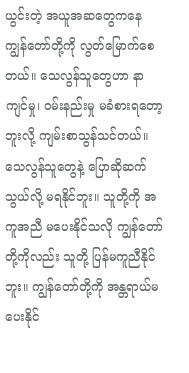ယွင်းတဲ့ အယူအဆတွေကနေ ကျွန်တော်တို့ကို လွတ်မြောက်စေတယ်။ သေလွန်သူတွေဟာ နာကျင်မှု၊ ဝမ်းနည်းမှု မခံစားရတော့ဘူးလို့ ကျမ်းစာသွန်သင်တယ်။ သေလွန်သူတွေနဲ့ ပြောဆိုဆက်သွယ်လို့ မရနိုင်ဘူး။ သူတို့ကို အကူအညီ မပေးနိုင်သလို ကျွန်တော်တို့ကိုလည်း သူတို့ ပြန်မကူညီနိုင်ဘူး။ ကျွန်တော်တို့ကို အန္တရာယ်မပေးနိုင်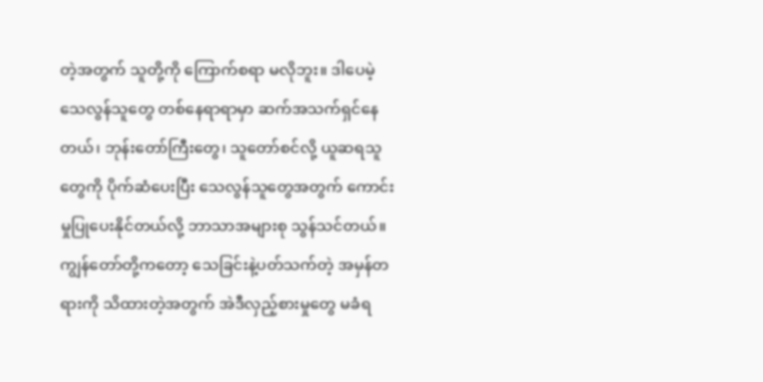တဲ့အတွက် သူတို့ကို ကြောက်စရာ မလိုဘူး။ ဒါပေမဲ့ သေလွန်သူတွေ တစ်နေရာရာမှာ ဆက်အသက်ရှင်နေတယ်၊ ဘုန်းတော်ကြီးတွေ၊ သူတော်စင်လို့ ယူဆရသူတွေကို ပိုက်ဆံပေးပြီး သေလွန်သူတွေအတွက် ကောင်းမှုပြုပေးနိုင်တယ်လို့ ဘာသာအများစု သွန်သင်တယ်။ ကျွန်တော်တို့ကတော့ သေခြင်းနဲ့ပတ်သက်တဲ့ အမှန်တရားကို သိထားတဲ့အတွက် အဲဒီလှည့်စားမှုတွေ မခံရ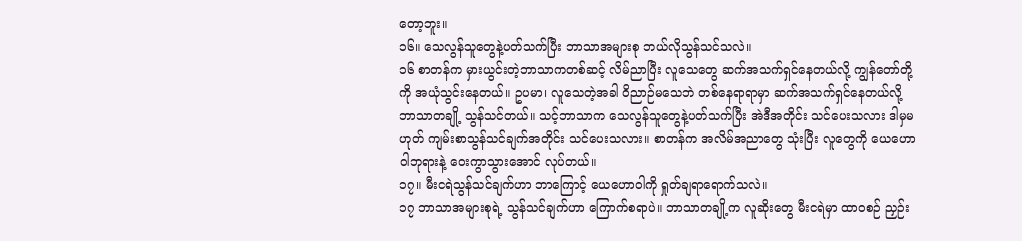တော့ဘူး။
၁၆။ သေလွန်သူတွေနဲ့ပတ်သက်ပြီး ဘာသာအများစု ဘယ်လိုသွန်သင်သလဲ။
၁၆ စာတန်က မှားယွင်းတဲ့ဘာသာကတစ်ဆင့် လိမ်ညာပြီး လူသေတွေ ဆက်အသက်ရှင်နေတယ်လို့ ကျွန်တော်တို့ကို အယုံသွင်းနေတယ်။ ဥပမာ၊ လူသေတဲ့အခါ ဝိညာဉ်မသေဘဲ တစ်နေရာရာမှာ ဆက်အသက်ရှင်နေတယ်လို့ ဘာသာတချို့ သွန်သင်တယ်။ သင့်ဘာသာက သေလွန်သူတွေနဲ့ပတ်သက်ပြီး အဲဒီအတိုင်း သင်ပေးသလား ဒါမှမဟုတ် ကျမ်းစာသွန်သင်ချက်အတိုင်း သင်ပေးသလား။ စာတန်က အလိမ်အညာတွေ သုံးပြီး လူတွေကို ယေဟောဝါဘုရားနဲ့ ဝေးကွာသွားအောင် လုပ်တယ်။
၁၇။ မီးငရဲသွန်သင်ချက်ဟာ ဘာကြောင့် ယေဟောဝါကို ရှုတ်ချရာရောက်သလဲ။
၁၇ ဘာသာအများစုရဲ့ သွန်သင်ချက်ဟာ ကြောက်စရာပဲ။ ဘာသာတချို့က လူဆိုးတွေ မီးငရဲမှာ ထာဝစဉ် ညှဉ်း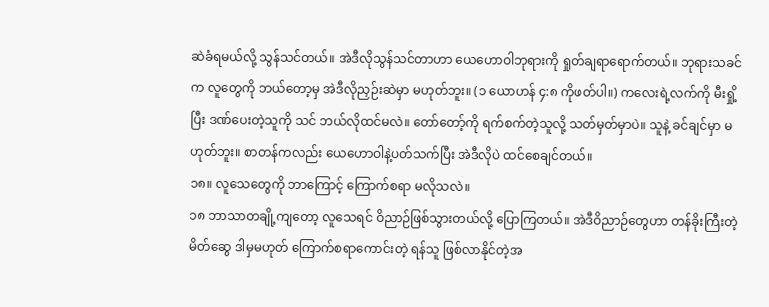ဆဲခံရမယ်လို့ သွန်သင်တယ်။ အဲဒီလိုသွန်သင်တာဟာ ယေဟောဝါဘုရားကို ရှုတ်ချရာရောက်တယ်။ ဘုရားသခင်က လူတွေကို ဘယ်တော့မှ အဲဒီလိုညှဉ်းဆဲမှာ မဟုတ်ဘူး။ (၁ ယောဟန် ၄:၈ ကိုဖတ်ပါ။) ကလေးရဲ့လက်ကို မီးရှို့ပြီး ဒဏ်ပေးတဲ့သူကို သင် ဘယ်လိုထင်မလဲ။ တော်တော့်ကို ရက်စက်တဲ့သူလို့ သတ်မှတ်မှာပဲ။ သူနဲ့ ခင်ချင်မှာ မဟုတ်ဘူး။ စာတန်ကလည်း ယေဟောဝါနဲ့ပတ်သက်ပြီး အဲဒီလိုပဲ ထင်စေချင်တယ်။
၁၈။ လူသေတွေကို ဘာကြောင့် ကြောက်စရာ မလိုသလဲ။
၁၈ ဘာသာတချို့ကျတော့ လူသေရင် ဝိညာဉ်ဖြစ်သွားတယ်လို့ ပြောကြတယ်။ အဲဒီဝိညာဉ်တွေဟာ တန်ခိုးကြီးတဲ့ မိတ်ဆွေ ဒါမှမဟုတ် ကြောက်စရာကောင်းတဲ့ ရန်သူ ဖြစ်လာနိုင်တဲ့အ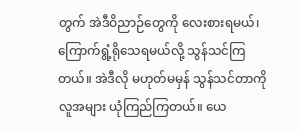တွက် အဲဒီဝိညာဉ်တွေကို လေးစားရမယ်၊ ကြောက်ရွံ့ရိုသေရမယ်လို့ သွန်သင်ကြတယ်။ အဲဒီလို မဟုတ်မမှန် သွန်သင်တာကို လူအများ ယုံကြည်ကြတယ်။ ယေ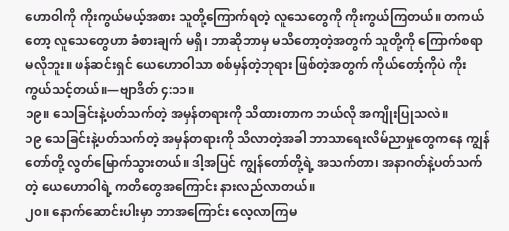ဟောဝါကို ကိုးကွယ်မယ့်အစား သူတို့ကြောက်ရတဲ့ လူသေတွေကို ကိုးကွယ်ကြတယ်။ တကယ်တော့ လူသေတွေဟာ ခံစားချက် မရှိ၊ ဘာဆိုဘာမှ မသိတော့တဲ့အတွက် သူတို့ကို ကြောက်စရာ မလိုဘူး။ ဖန်ဆင်းရှင် ယေဟောဝါသာ စစ်မှန်တဲ့ဘုရား ဖြစ်တဲ့အတွက် ကိုယ်တော့်ကိုပဲ ကိုးကွယ်သင့်တယ်။—ဗျာဒိတ် ၄:၁၁။
၁၉။ သေခြင်းနဲ့ပတ်သက်တဲ့ အမှန်တရားကို သိထားတာက ဘယ်လို အကျိုးပြုသလဲ။
၁၉ သေခြင်းနဲ့ပတ်သက်တဲ့ အမှန်တရားကို သိလာတဲ့အခါ ဘာသာရေးလိမ်ညာမှုတွေကနေ ကျွန်တော်တို့ လွတ်မြောက်သွားတယ်။ ဒါ့အပြင် ကျွန်တော်တို့ရဲ့ အသက်တာ၊ အနာဂတ်နဲ့ပတ်သက်တဲ့ ယေဟောဝါရဲ့ ကတိတွေအကြောင်း နားလည်လာတယ်။
၂၀။ နောက်ဆောင်းပါးမှာ ဘာအကြောင်း လေ့လာကြမ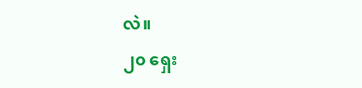လဲ။
၂၀ ရှေး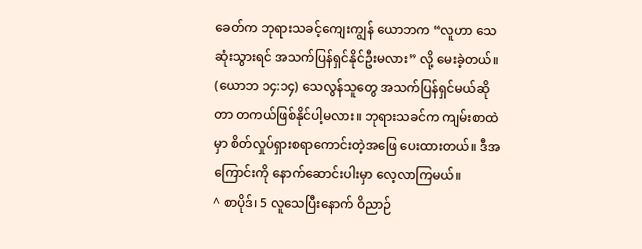ခေတ်က ဘုရားသခင့်ကျေးကျွန် ယောဘက “လူဟာ သေဆုံးသွားရင် အသက်ပြန်ရှင်နိုင်ဦးမလား” လို့ မေးခဲ့တယ်။ (ယောဘ ၁၄:၁၄) သေလွန်သူတွေ အသက်ပြန်ရှင်မယ်ဆိုတာ တကယ်ဖြစ်နိုင်ပါ့မလား။ ဘုရားသခင်က ကျမ်းစာထဲမှာ စိတ်လှုပ်ရှားစရာကောင်းတဲ့အဖြေ ပေးထားတယ်။ ဒီအကြောင်းကို နောက်ဆောင်းပါးမှာ လေ့လာကြမယ်။
^ စာပိုဒ်၊ 5 လူသေပြီးနောက် ဝိညာဉ်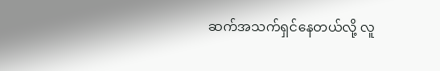ဆက်အသက်ရှင်နေတယ်လို့ လူ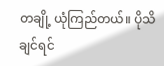တချို့ ယုံကြည်တယ်။ ပိုသိချင်ရင်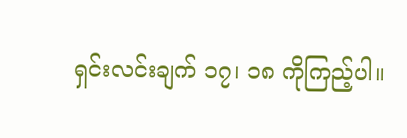ရှင်းလင်းချက် ၁၇၊ ၁၈ ကိုကြည့်ပါ။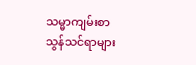သမ္မာကျမ်းစာ သွန်သင်ရာများ